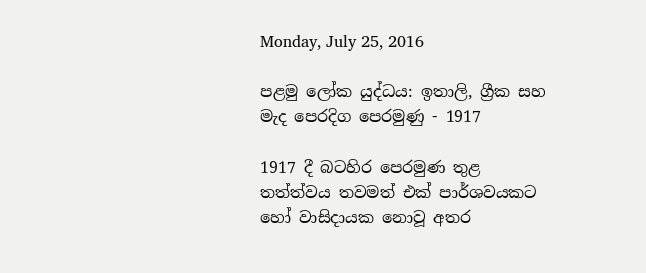Monday, July 25, 2016

පළමු ලෝක යුද්ධය: ඉතාලි, ග්‍රීක සහ මැද පෙරදිග පෙරමුණු - 1917

1917 දී බටහිර පෙරමුණ තුළ තත්ත්වය තවමත් එක් පාර්ශවයකට හෝ වාසිදායක නොවූ අතර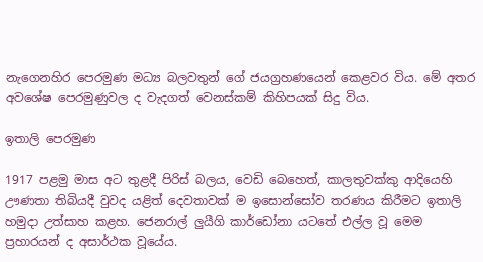නැගෙනහිර පෙරමුණ මධ්‍ය බලවතුන් ගේ ජයග්‍රහණයෙන් කෙළවර විය. මේ අතර අවශේෂ පෙරමුණුවල ද වැදගත් වෙනස්කම් කිහිපයක් සිදු විය.

ඉතාලි පෙරමුණ

1917 පළමු මාස අට තුළදී පිරිස් බලය, වෙඩි බෙහෙත්, කාලතුවක්කු ආදියෙහි ඌණතා තිබියදී වුවද යළිත් දෙවතාවක් ම ඉසොන්සෝව තරණය කිරීමට ඉතාලි හමුදා උත්සාහ කළහ. ජෙනරාල් ලුයීගි කාර්ඩෝනා යටතේ එල්ල වූ මෙම ප්‍රහාරයන් ද අසාර්ථක වූයේය.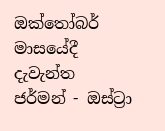ඔක්තෝබර් මාසයේදී දැවැන්ත ජර්මන් - ඔස්ට්‍රා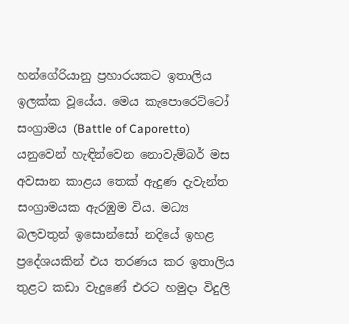හන්ගේරියානු ප්‍රහාරයකට ඉතාලිය ඉලක්ක වූයේය. මෙය කැපොරෙට්ටෝ සංග්‍රාමය (Battle of Caporetto) යනුවෙන් හැඳින්වෙන නොවැම්බර් මස අවසාන කාළය තෙක් ඇදුණ දැවැන්ත සංග්‍රාමයක ඇරඹුම විය. මධ්‍ය බලවතුන් ඉසොන්සෝ නදියේ ඉහළ ප්‍රදේශයකින් එය තරණය කර ඉතාලිය තුළට කඩා වැදුණේ එරට හමුදා විදුලි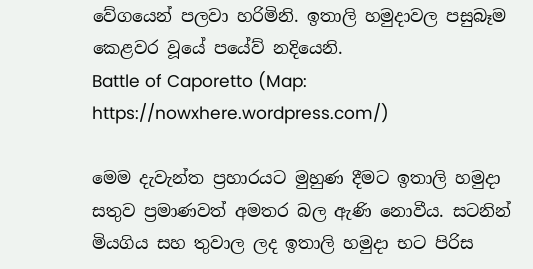වේගයෙන් පලවා හරිමිනි. ඉතාලි හමුදාවල පසුබෑම කෙළවර වූයේ පයේව් නදියෙනි.
Battle of Caporetto (Map: https://nowxhere.wordpress.com/)

මෙම දැවැන්ත ප්‍රහාරයට මුහුණ දීමට ඉතාලි හමුදා සතුව ප්‍රමාණවත් අමතර බල ඇණි නොවීය. සටනින් මියගිය සහ තුවාල ලද ඉතාලි හමුදා භට පිරිස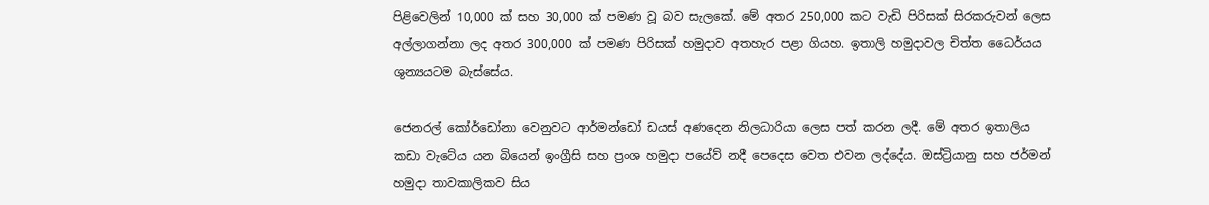පිළිවෙලින් 10,000 ක් සහ 30,000 ක් පමණ වූ බව සැලකේ. මේ අතර 250,000 කට වැඩි පිරිසක් සිරකරුවන් ලෙස අල්ලාගන්නා ලද අතර 300,000 ක් පමණ පිරිසක් හමුදාව අතහැර පළා ගියහ. ඉතාලි හමුදාවල චිත්ත ධෛර්යය ශුන්‍යයටම බැස්සේය.

ජෙනරල් කෝර්ඩෝනා වෙනුවට ආර්මන්ඩෝ ඩයස් අණදෙන නිලධාරියා ලෙස පත් කරන ලදී. මේ අතර ඉතාලිය කඩා වැටේය යන බියෙන් ඉංග්‍රීසි සහ ප්‍රංශ හමුදා පයේව් නදී පෙදෙස වෙත එවන ලද්දේය. ඔස්ට්‍රියානු සහ ජර්මන් හමුදා තාවකාලිකව සිය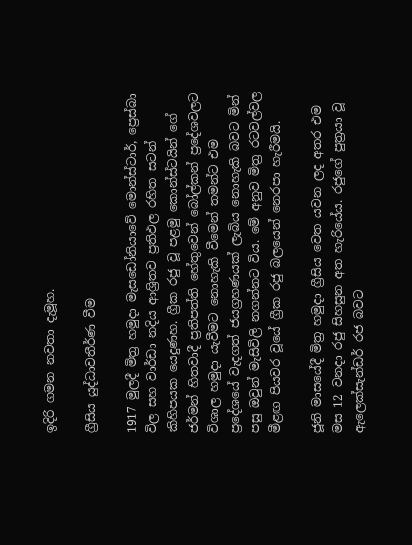ඉදිරි ගමන නවතා දැමූහ.

ග්‍රීසිය යුද්ධාවතීර්ණ වීම

1917 මුලදී මිත්‍ර හමුදා මැසඩෝනියාවේ මොන්ස්ටාර්, ප්‍රෙස්බා විල සහ වාර්ඩා නදිය ආශ්‍රිතව ප්‍රතිඵල රහිත සටන් කිහිපයක යෙදුණහ. ග්‍රීක රජු වූ පළමු කොන්ස්ටයින් ගේ ජර්මන් හිතවාදී ප්‍රතිපත්ති හේතුවෙන් බෝල්කන් ප්‍රදේශවලට විශාල හමුදා යැවීමට නොහැකි වීමෙන් තමන්ට එම ප්‍රදේශයේ වැදගත් ජයග්‍රහණයක් ලැබිය නොහැකි බවට මින් පසු ඔවුන් මැසිවිලි නගන්නට විය. මේ අනුව මිත්‍ර රටවල්වල මීළඟ පියවර වූයේ ග්‍රීක රජු බලයෙන් නෙරපා හැරීමයි.

ජූනි මාසයේදී මිත්‍ර හමුදා ග්‍රීසිය වෙත යවන ලද අතර එම මස 12 වනදා රජු සිහසුන අත හැරියේය. රජුගේ පුත්‍රයා වූ ඇලෙක්සැන්ඩර් රජ බවට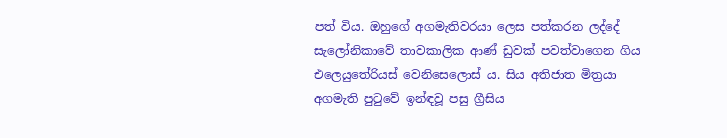පත් විය. ඔහුගේ අගමැතිවරයා ලෙස පත්කරන ලද්දේ සැලෝනිකාවේ තාවකාලික ආණ් ඩුවක් පවත්වාගෙන ගිය එලෙයුතේරියස් වෙනිසෙලොස් ය. සිය අතිජාත මිත්‍රයා අගමැති පුටුවේ ඉන්ඳවූ පසු ග්‍රීසිය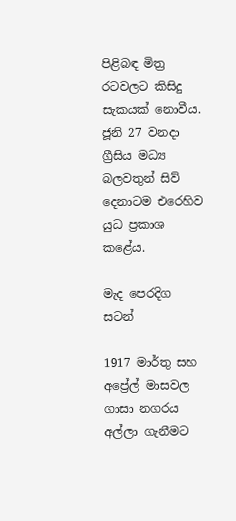පිළිබඳ මිත්‍ර රටවලට කිසිදු සැකයක් නොවීය. ජූනි 27 වනදා ග්‍රීසිය මධ්‍ය බලවතුන් සිව් දෙනාටම එරෙහිව යුධ ප්‍රකාශ කළේය.

මැද පෙරදිග සටන්

1917 මාර්තු සහ අප්‍රේල් මාසවල ගාසා නගරය අල්ලා ගැනීමට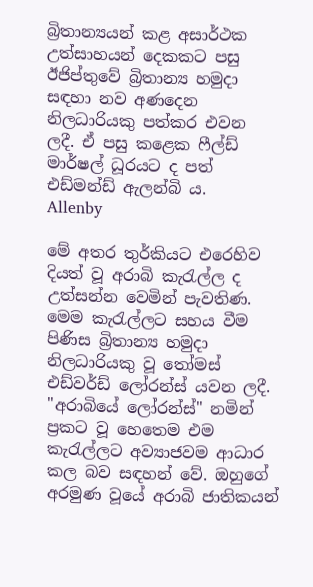බ්‍රිතාන්‍යයන් කළ අසාර්ථක උත්සාහයන් දෙකකට පසු ඊජිප්තුවේ බ්‍රිතාන්‍ය හමුදා සඳහා නව අණදෙන නිලධාරියකු පත්කර එවන ලදී. ඒ පසු කළෙක ෆීල්ඩ් මාර්ෂල් ධූරයට ද පත් එඩ්මන්ඩ් ඇලන්බි ය.
Allenby

මේ අතර තුර්කියට එරෙහිව දියත් වූ අරාබි කැරැල්ල ද උත්සන්න වෙමින් පැවතිණ. මෙම කැරැල්ලට සහය වීම පිණිස බ්‍රිතාන්‍ය හමුදා නිලධාරියකු වූ තෝමස් එඩ්වර්ඩ් ලෝරන්ස් යවන ලදී. "අරාබියේ ලෝරන්ස්" නමින් ප්‍රකට වූ හෙතෙම එම කැරැල්ලට අව්‍යාජවම ආධාර කල බව සඳහන් වේ. ඔහුගේ අරමුණ වූයේ අරාබි ජාතිකයන්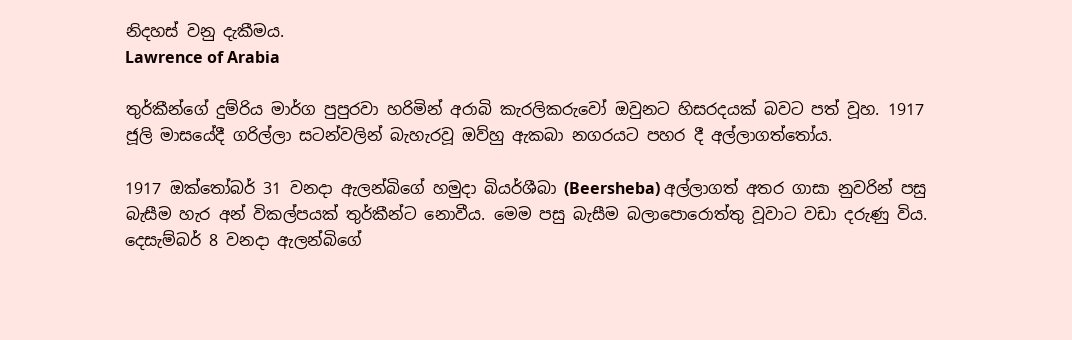නිදහස් වනු දැකීමය.
Lawrence of Arabia

තුර්කීන්ගේ දුම්රිය මාර්ග පුපුරවා හරිමින් අරාබි කැරලිකරුවෝ ඔවුනට හිසරදයක් බවට පත් වූහ. 1917 ජූලි මාසයේදී ගරිල්ලා සටන්වලින් බැහැරවූ ඔව්හු ඇකබා නගරයට පහර දී අල්ලාගත්තෝය.

1917 ඔක්තෝබර් 31 වනදා ඇලන්බිගේ හමුදා බියර්ශීබා (Beersheba) අල්ලාගත් අතර ගාසා නුවරින් පසු බැසීම හැර අන් විකල්පයක් තුර්කීන්ට නොවීය. මෙම පසු බැසීම බලාපොරොත්තු වූවාට වඩා දරුණු විය. දෙසැම්බර් 8 වනදා ඇලන්බිගේ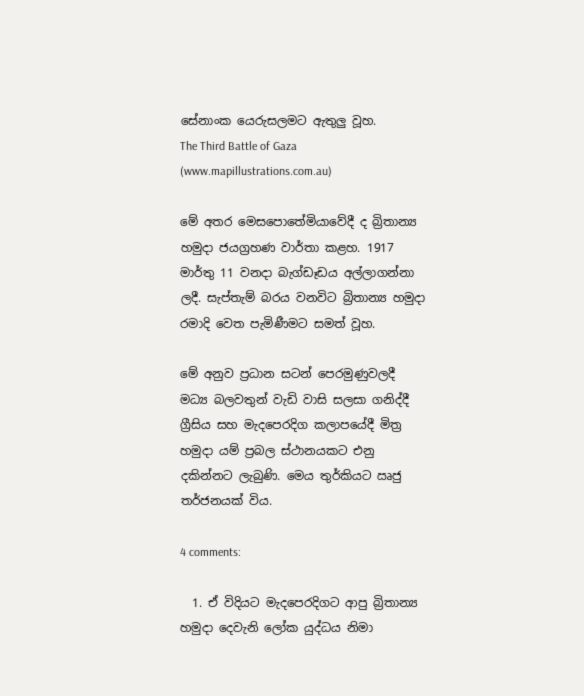සේනාංක යෙරුසලමට ඇතුලු වූහ.
The Third Battle of Gaza (www.mapillustrations.com.au)

මේ අතර මෙසපොතේමියාවේදී ද බ්‍රිතාන්‍ය හමුදා ජයග්‍රහණ වාර්තා කළහ. 1917 මාර්තු 11 වනදා බැග්ඩෑඩය අල්ලාගන්නා ලදී. සැප්තැම් බරය වනවිට බ්‍රිතාන්‍ය හමුදා රමාදි වෙත පැමිණීමට සමත් වූහ.

මේ අනුව ප්‍රධාන සටන් පෙරමුණුවලදී මධ්‍ය බලවතුන් වැඩි වාසි සලසා ගනිද්දී ග්‍රීසිය සහ මැදපෙරදිග කලාපයේදී මිත්‍ර හමුදා යම් ප්‍රබල ස්ථානයකට එනු දකින්නට ලැබුණි. මෙය තුර්කියට ඍජු තර්ජනයක් විය.

4 comments:

  1. ඒ විදියට මැදපෙරදිගට ආපු බ්‍රිතාන්‍ය හමුදා දෙවැනි ලෝක යුද්ධය නිමා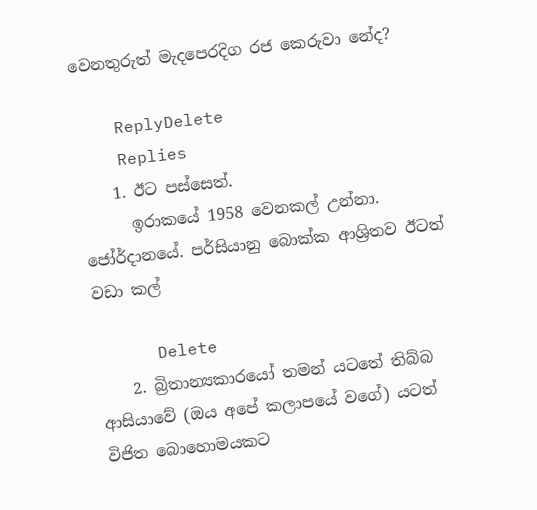වෙනතුරුත් මැදපෙරදිග රජ කෙරුවා නේද?

    ReplyDelete
    Replies
    1. ඊට පස්සෙත්.
      ඉරාකයේ 1958 වෙනකල් උන්නා. ජෝර්දානයේ. පර්සියානු බොක්ක ආශ්‍රිතව ඊටත් වඩා කල්

      Delete
    2. බ්‍රිතාන්‍යකාරයෝ තමන් යටතේ තිබ්බ ආසියාවේ (ඔය අපේ කලාපයේ වගේ) යටත් විජිත බොහොමයකට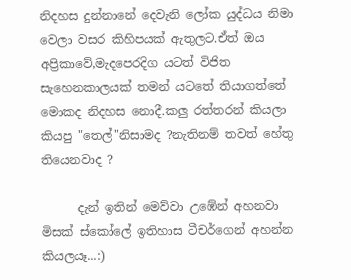නිදහස දුන්නානේ දෙවැනි ලෝක යුද්ධය නිමා වෙලා වසර කිහිපයක් ඇතුලට.ඒත් ඔය අප්‍රිකාවේ,මැදපෙරදිග යටත් විජිත සැහෙනකාලයක් තමන් යටතේ තියාගත්තේ මොකද නිදහස නොදී.කලු රත්තරන් කියලා කියපු "තෙල්"නිසාමද ?නැතිනම් තවත් හේතු තියෙනවාද ?

      දැන් ඉතින් මෙව්වා උඹේන් අහනවා මිසක් ස්කෝලේ ඉතිහාස ටීචර්ගෙන් අහන්න කියලයෑ...:)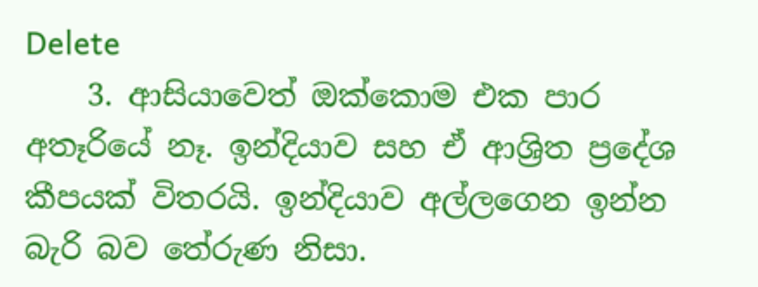Delete
    3. ආසියාවෙත් ඔක්කොම එක පාර අතෑරියේ නෑ. ඉන්දියාව සහ ඒ ආශ්‍රිත ප්‍රදේශ කීපයක් විතරයි. ඉන්දියාව අල්ලගෙන ඉන්න බැරි බව තේරුණ නිසා.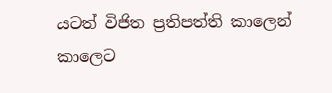යටත් විජිත ප්‍රතිපත්ති කාලෙන් කාලෙට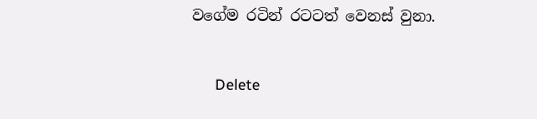වගේම රටින් රටටත් වෙනස් වුනා.

      Delete